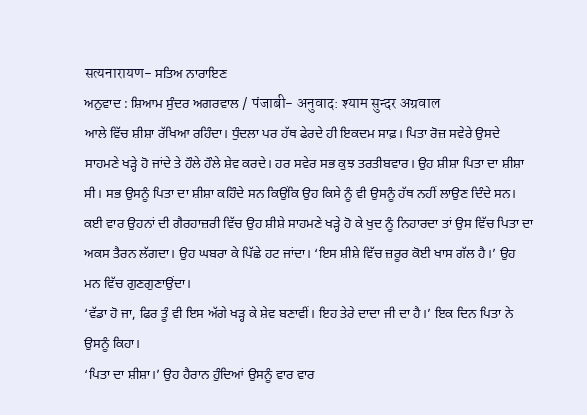सत्यनारायण- ਸਤਿਅ ਨਾਰਾਇਣ
ਅਨੁਵਾਦ : ਸ਼ਿਆਮ ਸੁੰਦਰ ਅਗਰਵਾਲ / पंजाबी- अनुवाद: श्याम सुन्दर अग्रवाल
ਆਲੇ ਵਿੱਚ ਸ਼ੀਸ਼ਾ ਰੱਖਿਆ ਰਹਿੰਦਾ। ਧੁੰਦਲਾ ਪਰ ਹੱਥ ਫੇਰਦੇ ਹੀ ਇਕਦਮ ਸਾਫ਼। ਪਿਤਾ ਰੋਜ਼ ਸਵੇਰੇ ਉਸਦੇ ਸਾਹਮਣੇ ਖੜ੍ਹੇ ਹੋ ਜਾਂਦੇ ਤੇ ਹੌਲੇ ਹੌਲੇ ਸ਼ੇਵ ਕਰਦੇ। ਹਰ ਸਵੇਰ ਸਭ ਕੁਝ ਤਰਤੀਬਵਾਰ। ਉਹ ਸ਼ੀਸ਼ਾ ਪਿਤਾ ਦਾ ਸ਼ੀਸ਼ਾ ਸੀ। ਸਭ ਉਸਨੂੰ ਪਿਤਾ ਦਾ ਸ਼ੀਸ਼ਾ ਕਹਿੰਦੇ ਸਨ ਕਿਉਂਕਿ ਉਹ ਕਿਸੇ ਨੂੰ ਵੀ ਉਸਨੂੰ ਹੱਥ ਨਹੀਂ ਲਾਉਣ ਦਿੰਦੇ ਸਨ। ਕਈ ਵਾਰ ਉਹਨਾਂ ਦੀ ਗੈਰਹਾਜ਼ਰੀ ਵਿੱਚ ਉਹ ਸ਼ੀਸ਼ੇ ਸਾਹਮਣੇ ਖੜ੍ਹੇ ਹੋ ਕੇ ਖੁਦ ਨੂੰ ਨਿਹਾਰਦਾ ਤਾਂ ਉਸ ਵਿੱਚ ਪਿਤਾ ਦਾ ਅਕਸ ਤੈਰਨ ਲੱਗਦਾ। ਉਹ ਘਬਰਾ ਕੇ ਪਿੱਛੇ ਹਟ ਜਾਂਦਾ। ‘ਇਸ ਸ਼ੀਸ਼ੇ ਵਿੱਚ ਜ਼ਰੂਰ ਕੋਈ ਖਾਸ ਗੱਲ ਹੈ।’ ਉਹ ਮਨ ਵਿੱਚ ਗੁਣਗੁਣਾਉਂਦਾ।
‘ਵੱਡਾ ਹੋ ਜਾ, ਫਿਰ ਤੂੰ ਵੀ ਇਸ ਅੱਗੇ ਖੜ੍ਹ ਕੇ ਸ਼ੇਵ ਬਣਾਵੀਂ। ਇਹ ਤੇਰੇ ਦਾਦਾ ਜੀ ਦਾ ਹੈ।’ ਇਕ ਦਿਨ ਪਿਤਾ ਨੇ ਉਸਨੂੰ ਕਿਹਾ।
‘ਪਿਤਾ ਦਾ ਸ਼ੀਸ਼ਾ।’ ਉਹ ਹੈਰਾਨ ਹੁੰਦਿਆਂ ਉਸਨੂੰ ਵਾਰ ਵਾਰ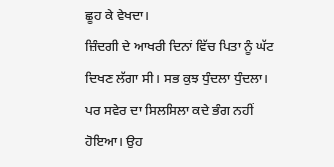ਛੂਹ ਕੇ ਵੇਖਦਾ।
ਜ਼ਿੰਦਗੀ ਦੇ ਆਖਰੀ ਦਿਨਾਂ ਵਿੱਚ ਪਿਤਾ ਨੂੰ ਘੱਟ ਦਿਖਣ ਲੱਗਾ ਸੀ। ਸਭ ਕੁਝ ਧੁੰਦਲਾ ਧੁੰਦਲਾ। ਪਰ ਸਵੇਰ ਦਾ ਸਿਲਸਿਲਾ ਕਦੇ ਭੰਗ ਨਹੀਂ ਹੋਇਆ। ਉਹ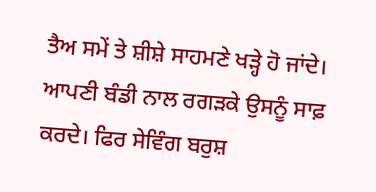ਤੈਅ ਸਮੇਂ ਤੇ ਸ਼ੀਸ਼ੇ ਸਾਹਮਣੇ ਖੜ੍ਹੇ ਹੋ ਜਾਂਦੇ। ਆਪਣੀ ਬੰਡੀ ਨਾਲ ਰਗੜਕੇ ਉਸਨੂੰ ਸਾਫ਼ ਕਰਦੇ। ਫਿਰ ਸੇਵਿੰਗ ਬਰੁਸ਼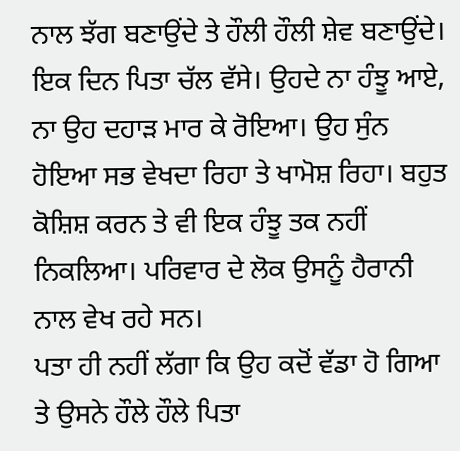ਨਾਲ ਝੱਗ ਬਣਾਉਂਦੇ ਤੇ ਹੌਲੀ ਹੌਲੀ ਸ਼ੇਵ ਬਣਾਉਂਦੇ।
ਇਕ ਦਿਨ ਪਿਤਾ ਚੱਲ ਵੱਸੇ। ਉਹਦੇ ਨਾ ਹੰਝੂ ਆਏ, ਨਾ ਉਹ ਦਹਾੜ ਮਾਰ ਕੇ ਰੋਇਆ। ਉਹ ਸੁੰਨ ਹੋਇਆ ਸਭ ਵੇਖਦਾ ਰਿਹਾ ਤੇ ਖਾਮੋਸ਼ ਰਿਹਾ। ਬਹੁਤ ਕੋਸ਼ਿਸ਼ ਕਰਨ ਤੇ ਵੀ ਇਕ ਹੰਝੂ ਤਕ ਨਹੀਂ ਨਿਕਲਿਆ। ਪਰਿਵਾਰ ਦੇ ਲੋਕ ਉਸਨੂੰ ਹੈਰਾਨੀ ਨਾਲ ਵੇਖ ਰਹੇ ਸਨ।
ਪਤਾ ਹੀ ਨਹੀਂ ਲੱਗਾ ਕਿ ਉਹ ਕਦੋਂ ਵੱਡਾ ਹੋ ਗਿਆ ਤੇ ਉਸਨੇ ਹੌਲੇ ਹੌਲੇ ਪਿਤਾ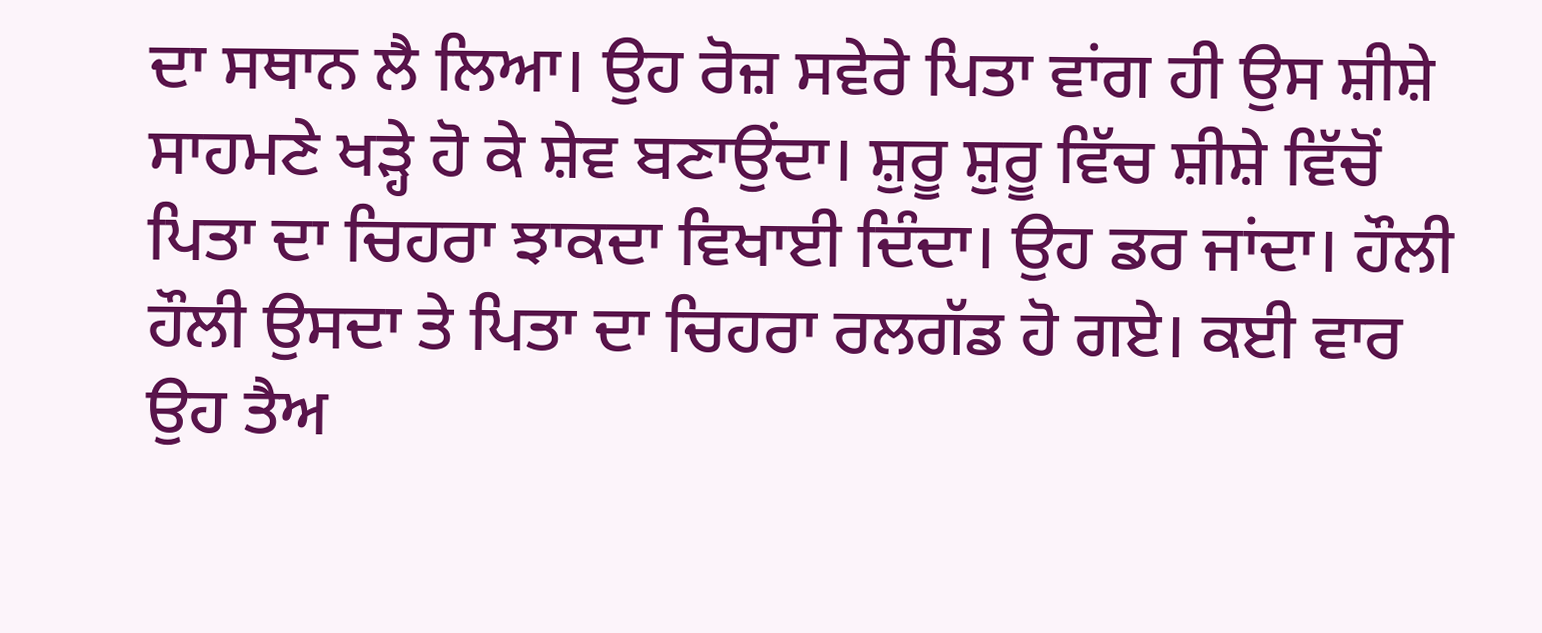ਦਾ ਸਥਾਨ ਲੈ ਲਿਆ। ਉਹ ਰੋਜ਼ ਸਵੇਰੇ ਪਿਤਾ ਵਾਂਗ ਹੀ ਉਸ ਸ਼ੀਸ਼ੇ ਸਾਹਮਣੇ ਖੜ੍ਹੇ ਹੋ ਕੇ ਸ਼ੇਵ ਬਣਾਉਂਦਾ। ਸ਼ੁਰੂ ਸ਼ੁਰੂ ਵਿੱਚ ਸ਼ੀਸ਼ੇ ਵਿੱਚੋਂ ਪਿਤਾ ਦਾ ਚਿਹਰਾ ਝਾਕਦਾ ਵਿਖਾਈ ਦਿੰਦਾ। ਉਹ ਡਰ ਜਾਂਦਾ। ਹੌਲੀ ਹੌਲੀ ਉਸਦਾ ਤੇ ਪਿਤਾ ਦਾ ਚਿਹਰਾ ਰਲਗੱਡ ਹੋ ਗਏ। ਕਈ ਵਾਰ ਉਹ ਤੈਅ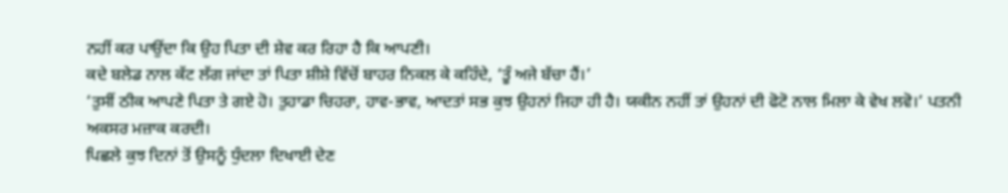ਨਹੀਂ ਕਰ ਪਾਉਂਦਾ ਕਿ ਉਹ ਪਿਤਾ ਦੀ ਸ਼ੇਵ ਕਰ ਰਿਹਾ ਹੈ ਕਿ ਆਪਣੀ।
ਕਦੇ ਬਲੇਡ ਨਾਲ ਕੱਟ ਲੱਗ ਜਾਂਦਾ ਤਾਂ ਪਿਤਾ ਸ਼ੀਸ਼ੇ ਵਿੱਚੋਂ ਬਾਹਰ ਨਿਕਲ ਕੇ ਕਹਿੰਦੇ, ‘ਤੂੰ ਅਜੇ ਬੱਚਾ ਹੈਂ।’
‘ਤੁਸੀਂ ਠੀਕ ਆਪਣੇ ਪਿਤਾ ਤੇ ਗਏ ਹੋ। ਤੁਹਾਡਾ ਚਿਹਰਾ, ਹਾਵ-ਭਾਵ, ਆਦਤਾਂ ਸਭ ਕੁਝ ਉਹਨਾਂ ਜਿਹਾ ਹੀ ਹੈ। ਯਕੀਨ ਨਹੀਂ ਤਾਂ ਉਹਨਾਂ ਦੀ ਫੋਟੋ ਨਾਲ ਮਿਲਾ ਕੇ ਵੇਖ ਲਵੋ।’ ਪਤਨੀ ਅਕਸਰ ਮਜ਼ਾਕ ਕਰਦੀ।
ਪਿਛਲੇ ਕੁਝ ਦਿਨਾਂ ਤੋਂ ਉਸਨੂੰ ਧੁੰਦਲਾ ਦਿਖਾਈ ਦੇਣ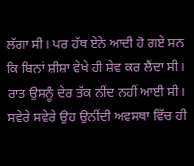ਲੱਗਾ ਸੀ। ਪਰ ਹੱਥ ਏਨੇ ਆਦੀ ਹੋ ਗਏ ਸਨ ਕਿ ਬਿਨਾਂ ਸ਼ੀਸ਼ਾ ਵੇਖੇ ਹੀ ਸ਼ੇਵ ਕਰ ਲੈਂਦਾ ਸੀ।
ਰਾਤ ਉਸਨੂੰ ਦੇਰ ਤੱਕ ਨੀਂਦ ਨਹੀਂ ਆਈ ਸੀ। ਸਵੇਰੇ ਸਵੇਰੇ ਉਹ ਉਨੀਂਦੀ ਅਵਸਥਾ ਵਿੱਚ ਹੀ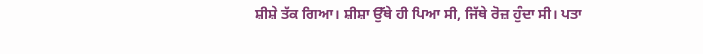ਸ਼ੀਸ਼ੇ ਤੱਕ ਗਿਆ। ਸ਼ੀਸ਼ਾ ਉੱਥੇ ਹੀ ਪਿਆ ਸੀ, ਜਿੱਥੇ ਰੋਜ਼ ਹੁੰਦਾ ਸੀ। ਪਤਾ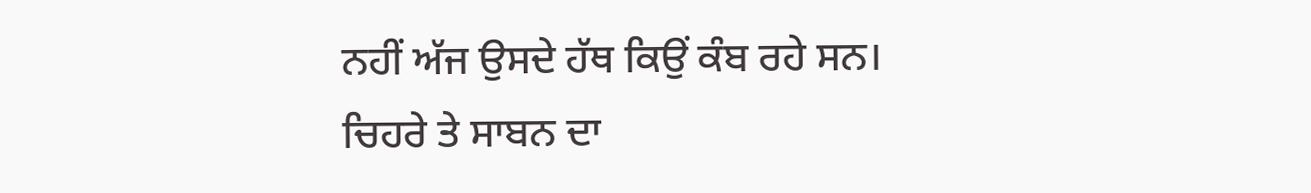ਨਹੀਂ ਅੱਜ ਉਸਦੇ ਹੱਥ ਕਿਉਂ ਕੰਬ ਰਹੇ ਸਨ।
ਚਿਹਰੇ ਤੇ ਸਾਬਨ ਦਾ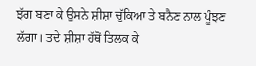ਝੱਗ ਬਣਾ ਕੇ ਉਸਨੇ ਸ਼ੀਸ਼ਾ ਚੁੱਕਿਆ ਤੇ ਬਨੈਣ ਨਾਲ ਪੂੰਝਣ ਲੱਗਾ। ਤਦੇ ਸ਼ੀਸ਼ਾ ਹੱਥੋਂ ਤਿਲਕ ਕੇ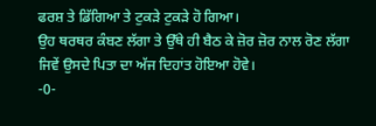ਫਰਸ਼ ਤੇ ਡਿੱਗਿਆ ਤੇ ਟੁਕੜੇ ਟੁਕੜੇ ਹੋ ਗਿਆ।
ਉਹ ਥਰਥਰ ਕੰਬਣ ਲੱਗਾ ਤੇ ਉੱਥੇ ਹੀ ਬੈਠ ਕੇ ਜ਼ੋਰ ਜ਼ੋਰ ਨਾਲ ਰੋਣ ਲੱਗਾ ਜਿਵੇਂ ਉਸਦੇ ਪਿਤਾ ਦਾ ਅੱਜ ਦਿਹਾਂਤ ਹੋਇਆ ਹੋਵੇ।
-0-